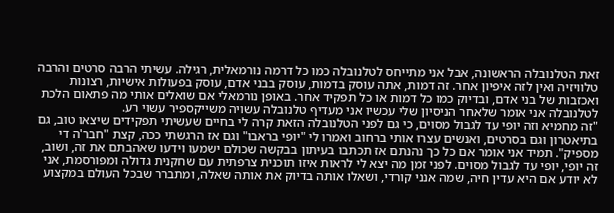זאת הטלנובלה הראשונה, אבל אני מתייחס לטלנובלה כמו כל דרמה נורמאלית, רגילה. עשיתי הרבה סרטים והרבה טלוויזיה ואין לזה איפיון אחר. זה דמות, אתה עוסק בדמות, עוסק בבני אדם, עוסק בפעולות אישיות, רצונות ואכזבות של בני אדם, ובדיוק כמו כל דמות או כל תפקיד אחר. באופן נורמאלי אם שואלים אותי מה פתאום הלכת לטלנובלה אני אומר שלאחר הניסיון שלי עכשיו אני מעדיף טלנובלה עשויה משייקספיר עשוי רע.
"זה מחמיא וזה יופי עד לגבול מסוים, כי גם לפני הטלנובלה הזאת קרה לי בחיים שעשיתי תפקידים שיצאו טוב, גם בתיאטרון וגם בסרטים, ואנשים עצרו אותי ברחוב ואמרו לי "יופי בראבו" וגם אז הרגשתי ככה, קצת "חבר'ה די מספיק". תמיד אני אומר אם כל כך נהנתם אז תכתבו בעיתון בבקשה שכולם ישמעו וידעו שאהבתם את זה, ושוב, זה יופי, יופי עד לגבול מסוים. לפני זמן מה יצא לי לראות איזו תוכנית צרפתית עם שחקנית גדולה ומפורסמת, אני לא יודע אם היא עדין חיה, שמה אנני קורדי, ושאלו אותה בדיוק את אותה שאלה, ומתברר שבכל העולם במקצוע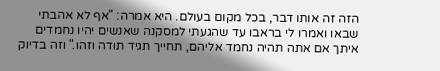הזה זה אותו דבר, בכל מקום בעולם. היא אמרה: "אף לא אהבתי שבאו ואמרו לי בראבו עד שהגעתי למסקנה שאנשים יהיו נחמדים איתך אם אתה תהיה נחמד אליהם, תחייך תגיד תודה וזהו." וזה בדיוק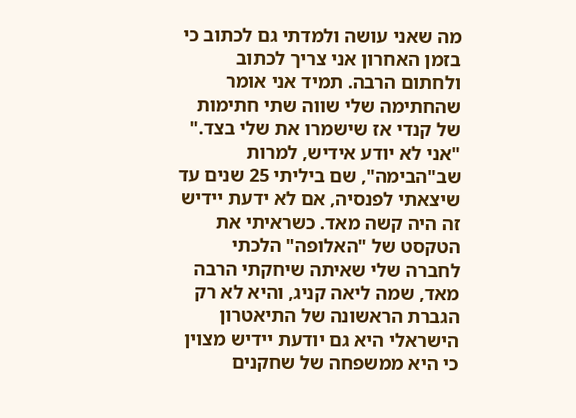מה שאני עושה ולמדתי גם לכתוב כי בזמן האחרון אני צריך לכתוב ולחתום הרבה. תמיד אני אומר שהחתימה שלי שווה שתי חתימות של קנדי אז שישמרו את שלי בצד."
"אני לא יודע אידיש, למרות שב"הבימה", שם ביליתי 25 שנים עד שיצאתי לפנסיה, אם לא ידעת יידיש זה היה קשה מאד. כשראיתי את הטקסט של "האלופה" הלכתי לחברה שלי שאיתה שיחקתי הרבה מאד, שמה ליאה קניג, והיא לא רק הגברת הראשונה של התיאטרון הישראלי היא גם יודעת יידיש מצוין כי היא ממשפחה של שחקנים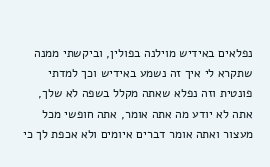נפלאים באידיש מוילנה בפולין, וביקשתי ממנה שתקרא לי איך זה נשמע באידיש וכך למדתי פונטית וזה נפלא שאתה מקלל בשפה לא שלך, אתה לא יודע מה אתה אומר, אתה חופשי מכל מעצור ואתה אומר דברים איומים ולא אכפת לך כי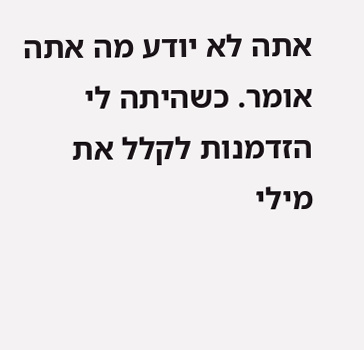אתה לא יודע מה אתה אומר. כשהיתה לי הזדמנות לקלל את מילי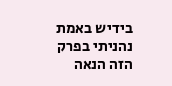בידיש באמת נהניתי בפרק הזה הנאה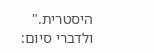היסטרית."
ולדברי סיום: